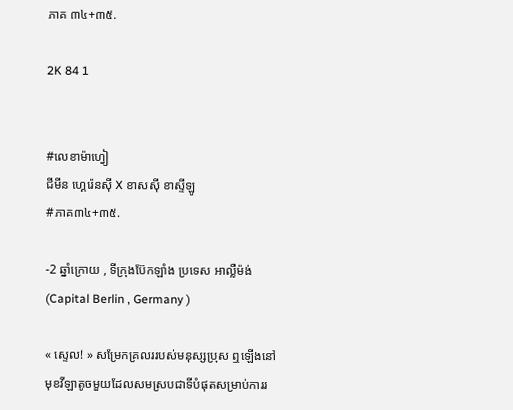ភាគ ៣៤+៣៥.

2K 84 1


#លេខាម៉ាហ្វៀ
ជីមីន ហ្គេរ៉េនសុី X ខាសសុី ខាស្ទីឡូ
#ភាគ៣៤+៣៥.

-2 ឆ្នាំក្រោយ , ទីក្រុងប៊ែកឡាំង ប្រទេស អាល្លឺម៉ង់ (Capital Berlin , Germany )

« ស្ទេល! » សម្រែកគ្រលររបស់មនុស្សប្រុស ឮឡើងនៅមុខវីឡាតូចមួយដែលសមស្របជាទីបំផុតសម្រាប់ការរ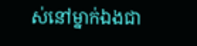ស់នៅម្នាក់ឯងជា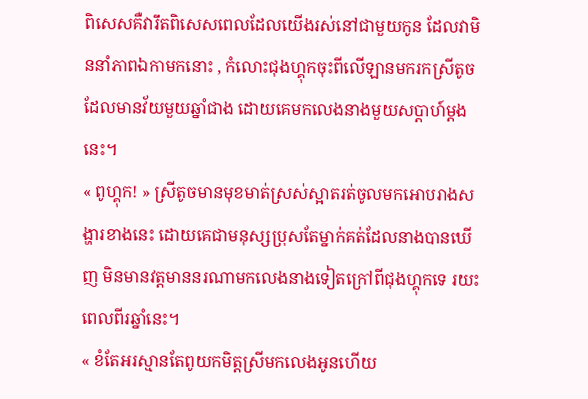ពិសេសគឺវារឹតពិសេសពេលដែលយើងរស់នៅជាមួយកូន ដែលវាមិននាំភាពឯកាមកនោះ , កំលោះជុងហ្គុកចុះពីលើឡានមករកស្រីតូចដែលមានវ័យមួយឆ្នាំជាង ដោយគេមកលេងនាងមួយសប្តាហ៍ម្តងនេះ។
« ពូហ្គុក! » ស្រីតូចមានមុខមាត់ស្រស់ស្អាតរត់ចូលមកអោបរាងសង្ហារខាងនេះ ដោយគេជាមនុស្សប្រុសតែម្នាក់គត់ដែលនាងបានឃើញ មិនមានវត្តមាននរណាមកលេងនាងទៀតក្រៅពីជុងហ្គុកទេ រយះពេលពីរឆ្នាំនេះ។
« ខំតែអរស្មានតែពូយកមិត្តស្រីមកលេងអូនហើយ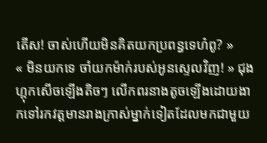តើស! ចាស់ហើយមិនគិតយកប្រពន្ធទេហ៎ពូ? »
« មិនយកទេ ចាំយកម៉ាក់របស់អូនស្ទេលវិញ! » ជុងហ្គុកសើចឡើងតិចៗ លើកពរនាងតូចឡើងដោយងាកទៅរកវត្តមានរាងក្រាស់ម្នាក់ទៀតដែលមកជាមួយ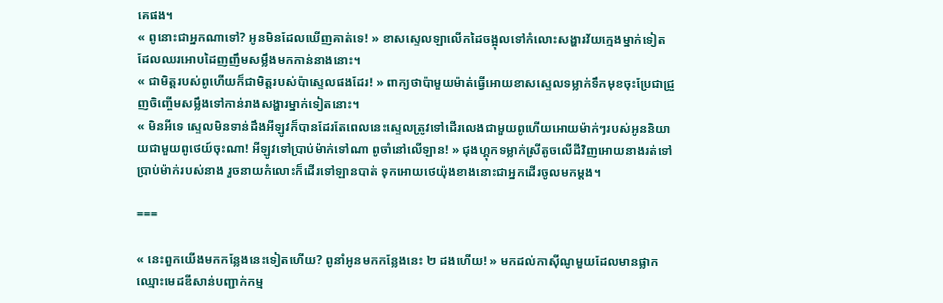គេផង។
« ពូនោះជាអ្នកណាទៅ? អូនមិនដែលឃើញគាត់ទេ! » ខាសស្ទេលឡាលើកដៃចង្អុលទៅកំលោះសង្ហារវ័យក្មេងម្នាក់ទៀតដែលឈរអោបដៃញញឹមសម្លឹងមកកាន់នាងនោះ។
« ជាមិត្តរបស់ពូហើយក៏ជាមិត្តរបស់ប៉ាស្ទេលផងដែរ! » ពាក្យថាប៉ាមួយម៉ាត់ធ្វើអោយខាសស្ទេលទម្លាក់ទឹកមុខចុះប្រែជាជ្រួញចិញ្ចើមសម្លឹងទៅកាន់រាងសង្ហារម្នាក់ទៀតនោះ។
« មិនអីទេ ស្ទេលមិនទាន់ដឹងអីឡូវក៏បានដែរតែពេលនេះស្ទេលត្រូវទៅដើរលេងជាមួយពូហើយអោយម៉ាក់ៗរបស់អូននិយាយជាមួយពូថេយ៍ចុះណា! អីឡូវទៅប្រាប់ម៉ាក់ទៅណា ពូចាំនៅលើឡាន! » ជុងហ្គុកទម្លាក់ស្រីតូចលើដីវិញអោយនាងរត់ទៅប្រាប់ម៉ាក់របស់នាង រួចនាយកំលោះក៏ដើរទៅឡានបាត់ ទុកអោយថេយ៉ុងខាងនោះជាអ្នកដើរចូលមកម្តង។

===

« នេះពួកយើងមកកន្លែងនេះទៀតហើយ? ពូនាំអូនមកកន្លែងនេះ ២ ដងហើយ! » មកដល់កាសុីណូមួយដែលមានផ្លាកឈ្មោះមេដឌីសាន់បញ្ជាក់កម្ម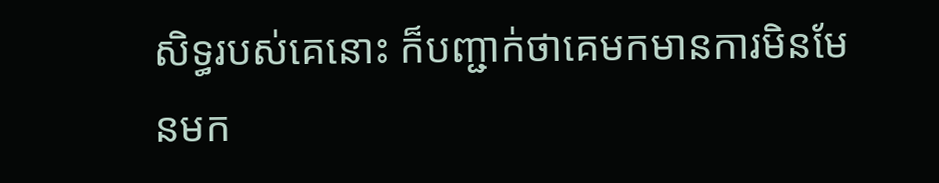សិទ្ធរបស់គេនោះ ក៏បញ្ជាក់ថាគេមកមានការមិនមែនមក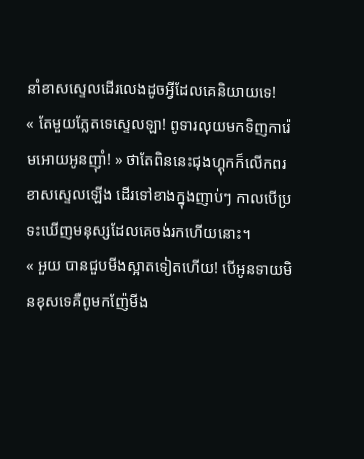នាំខាសស្ទេលដើរលេងដូចអ្វីដែលគេនិយាយទេ!
« តែមួយភ្លែតទេស្ទេលឡា! ពូទារលុយមកទិញការ៉េមអោយអូនញុាំ! » ថាតែពិននេះជុងហ្គុកក៏លើកពរខាសស្ទេលឡើង ដើរទៅខាងក្នុងញាប់ៗ កាលបើប្រទះឃើញមនុស្សដែលគេចង់រកហើយនោះ។
« អួយ បានជួបមីងស្អាតទៀតហើយ! បើអូនទាយមិនខុសទេគឺពូមកញ៉ែមីង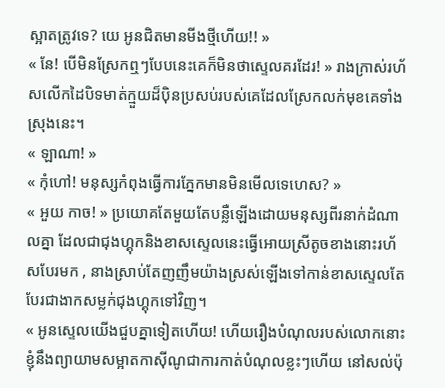ស្អាតត្រូវទេ? យេ អូនជិតមានមីងថ្មីហើយ!! »
« នែ! បើមិនស្រែកឮៗបែបនេះគេក៏មិនថាស្ទេលគរដែរ! » រាងក្រាស់រហ័សលើកដៃបិទមាត់ក្មួយដ៏បុិនប្រសប់របស់គេដែលស្រែកលក់មុខគេទាំងស្រុងនេះ។
« ឡាណា! »
« កុំហៅ! មនុស្សកំពុងធ្វើការភ្នែកមានមិនមើលទេហេស? »
« អួយ កាច! » ប្រយោគតែមួយតែបន្លឺឡើងដោយមនុស្សពីរនាក់ដំណាលគ្នា ដែលជាជុងហ្គុកនិងខាសស្ទេលនេះធ្វើអោយស្រីតូចខាងនោះរហ័សបែរមក , នាងស្រាប់តែញញឹមយ៉ាងស្រស់ឡើងទៅកាន់ខាសស្ទេលតែបែរជាងាកសម្លក់ជុងហ្គុកទៅវិញ។
« អូនស្ទេលយើងជួបគ្នាទៀតហើយ! ហើយរឿងបំណុលរបស់លោកនោះខ្ញុំនឹងព្យាយាមសម្អាតកាសុីណូជាការកាត់បំណុលខ្លះៗហើយ នៅសល់ប៉ុ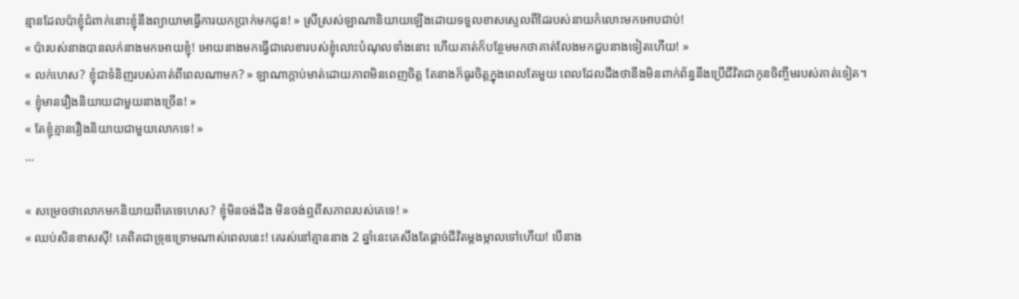ន្មានដែលប៉ាខ្ញុំជំពាក់នោះខ្ញុំនឹងព្យាយាមធ្វើការយកប្រាក់មកជូន! » ស្រីស្រស់ឡាណានិយាយឡើងដោយទទួលខាសស្ទេលពីដៃរបស់នាយកំលោះមកអោបជាប់!
« ប៉ារបស់នាងបានលក់នាងមកអោយខ្ញុំ! អោយនាងមកធ្វើជាលេខារបស់ខ្ញុំលោះបំណុលទាំងនោះ ហើយគាត់ក៏បន្ថែមមកថាគាត់លែងមកជួបនាងទៀតហើយ! »
« លក់ហេស? ខ្ញុំជាទំនិញរបស់គាត់ពីពេលណាមក? » ឡាណាក្តាប់មាត់ដោយភាពមិនពេញចិត្ត តែនាងក៏ធូរចិត្តក្នុងពេលតែមួយ ពេលដែលដឹងថានឹងមិនពាក់ព័ន្ធនឹងប្រើជីវិតជាកូនចិញ្ចឹមរបស់គាត់ទៀត។
« ខ្ញុំមានរឿងនិយាយជាមួយនាងច្រើន! »
« តែខ្ញុំគ្មានរឿងនិយាយជាមួយលោកទេ! »
...

« សម្រេចថាលោកមកនិយាយពីគេទេហេស? ខ្ញុំមិនចង់ដឹង មិនចង់ឮពីសភាពរបស់គេទេ! »
« ឈប់សិនខាសសុី! គេពិតជាទ្រុឌទ្រោមណាស់ពេលនេះ! គេរស់នៅគ្មាននាង 2 ឆ្នាំនេះគេសឹងតែផ្តាច់ជីវិតម្តងម្កាលទៅហើយ! បើនាង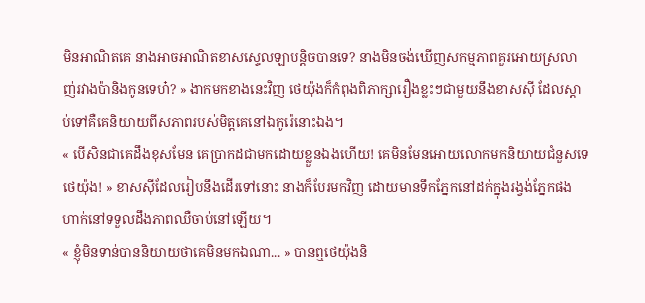មិនអាណិតគេ នាងអាចអាណិតខាសស្ទេលឡាបន្តិចបានទេ? នាងមិនចង់ឃើញសកម្មភាពគួរអោយស្រលាញ់រវាងប៉ានិងកូនទេហ៎? » ងាកមកខាងនេះវិញ ថេយ៉ុងក៏កំពុងពិភាក្សារឿងខ្លះៗជាមួយនឹងខាសសុី ដែលស្តាប់ទៅគឺគេនិយាយពីសភាពរបស់មិត្តគេនៅឯកូរ៉េនោះឯង។
« បើសិនជាគេដឹងខុសមែន គេប្រាកដជាមកដោយខ្លួនឯងហើយ! គេមិនមែនអោយលោកមកនិយាយជំនួសទេ ថេយ៉ុង! » ខាសសុីដែលរៀបនឹងដើរទៅនោះ នាងក៏បែរមកវិញ ដោយមានទឹកភ្នែកនៅដក់ក្នុងរង្វង់ភ្នែកផង ហាក់នៅទទួលដឹងភាពឈឺចាប់នៅឡើយ។
« ខ្ញុំមិនទាន់បាននិយាយថាគេមិនមកឯណា... » បានឮថេយ៉ុងនិ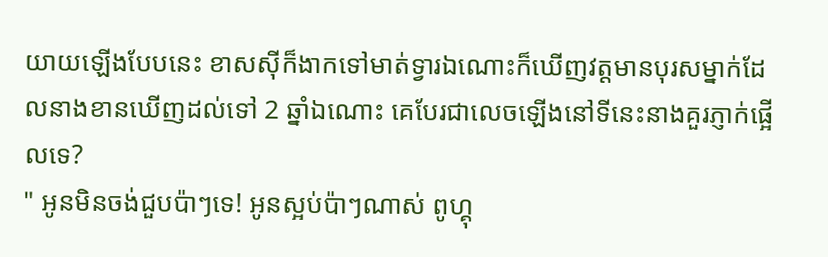យាយឡើងបែបនេះ ខាសសុីក៏ងាកទៅមាត់ទ្វារឯណោះក៏ឃើញវត្តមានបុរសម្នាក់ដែលនាងខានឃើញដល់ទៅ 2 ឆ្នាំឯណោះ គេបែរជាលេចឡើងនៅទីនេះនាងគួរភ្ញាក់ផ្អើលទេ?
" អូនមិនចង់ជួបប៉ាៗទេ! អូនស្អប់ប៉ាៗណាស់ ពូហ្គុ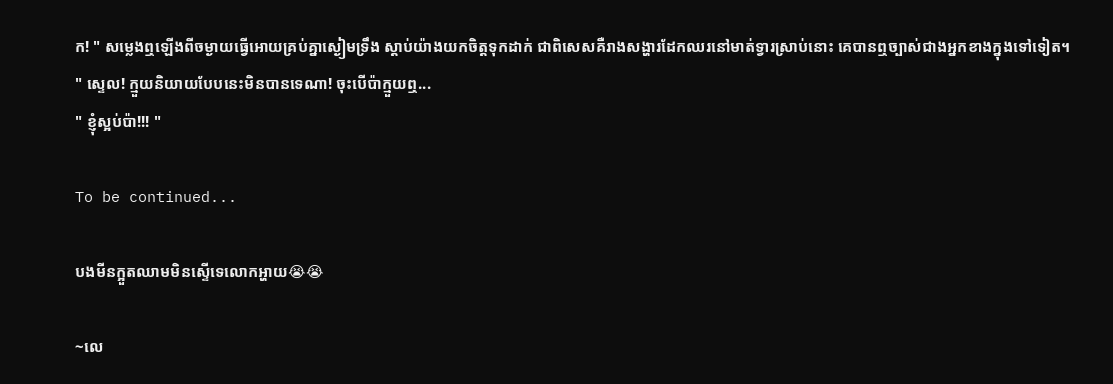ក! " សម្លេងឮឡើងពីចម្ងាយធ្វើអោយគ្រប់គ្នាស្ងៀមទ្រឹង ស្តាប់យ៉ាងយកចិត្តទុកដាក់ ជាពិសេសគឺរាងសង្ហារដែកឈរនៅមាត់ទ្វារស្រាប់នោះ គេបានឮច្បាស់ជាងអ្នកខាងក្នុងទៅទៀត។
" ស្ទេល! ក្មួយនិយាយបែបនេះមិនបានទេណា! ចុះបើប៉ាក្មួយឮ...
" ខ្ញុំស្អប់ប៉ា!!! "

To be continued...

បងមីនក្អួតឈាមមិនស្ទើទេលោកអ្ហាយ😭😭

~លេ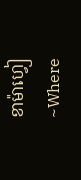ខាម៉ាហ្វៀ~Where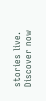stories live. Discover now